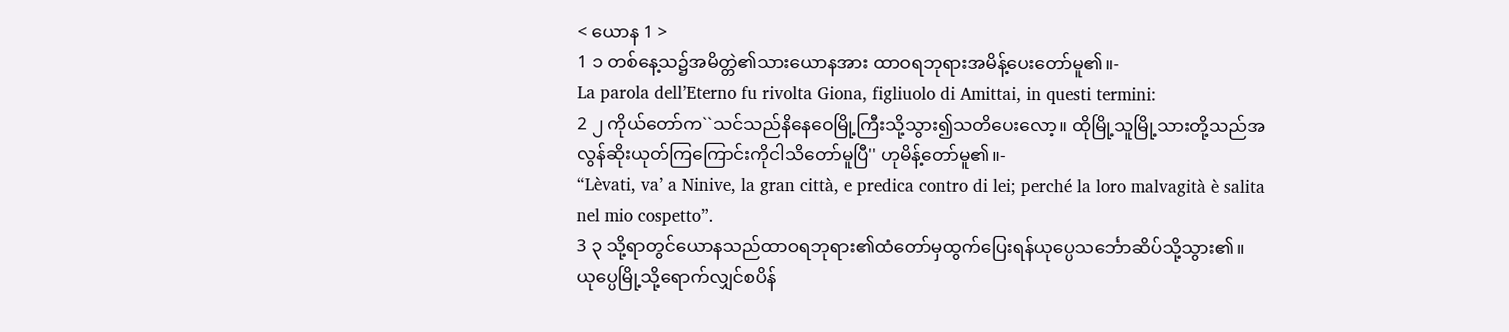< ယောန 1 >
1 ၁ တစ်နေ့သ၌အမိတ္တဲ၏သားယောနအား ထာဝရဘုရားအမိန့်ပေးတော်မူ၏။-
La parola dell’Eterno fu rivolta Giona, figliuolo di Amittai, in questi termini:
2 ၂ ကိုယ်တော်က``သင်သည်နိနေဝေမြို့ကြီးသို့သွား၍သတိပေးလော့။ ထိုမြို့သူမြို့သားတို့သည်အလွန်ဆိုးယုတ်ကြကြောင်းကိုငါသိတော်မူပြီ'' ဟုမိန့်တော်မူ၏။-
“Lèvati, va’ a Ninive, la gran città, e predica contro di lei; perché la loro malvagità è salita nel mio cospetto”.
3 ၃ သို့ရာတွင်ယောနသည်ထာဝရဘုရား၏ထံတော်မှထွက်ပြေးရန်ယုပ္ပေသင်္ဘောဆိပ်သို့သွား၏။ ယုပ္ပေမြို့သို့ရောက်လျှင်စပိန်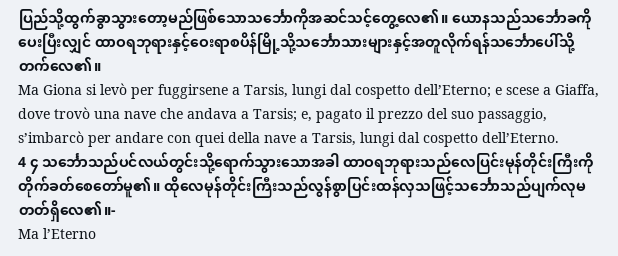ပြည်သို့ထွက်ခွာသွားတော့မည်ဖြစ်သောသင်္ဘောကိုအဆင်သင့်တွေ့လေ၏။ ယောနသည်သင်္ဘောခကိုပေးပြီးလျှင် ထာဝရဘုရားနှင့်ဝေးရာစပိန်မြို့သို့သင်္ဘောသားများနှင့်အတူလိုက်ရန်သင်္ဘောပေါ်သို့တက်လေ၏။
Ma Giona si levò per fuggirsene a Tarsis, lungi dal cospetto dell’Eterno; e scese a Giaffa, dove trovò una nave che andava a Tarsis; e, pagato il prezzo del suo passaggio, s’imbarcò per andare con quei della nave a Tarsis, lungi dal cospetto dell’Eterno.
4 ၄ သင်္ဘောသည်ပင်လယ်တွင်းသို့ရောက်သွားသောအခါ ထာဝရဘုရားသည်လေပြင်းမုန်တိုင်းကြီးကိုတိုက်ခတ်စေတော်မူ၏။ ထိုလေမုန်တိုင်းကြီးသည်လွန်စွာပြင်းထန်လှသဖြင့်သင်္ဘောသည်ပျက်လုမတတ်ရှိလေ၏။-
Ma l’Eterno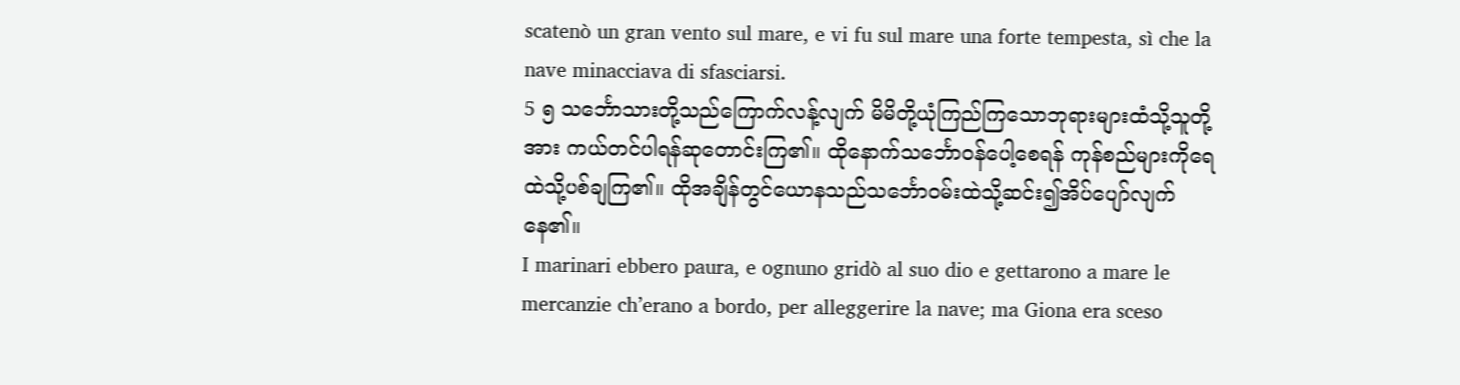scatenò un gran vento sul mare, e vi fu sul mare una forte tempesta, sì che la nave minacciava di sfasciarsi.
5 ၅ သင်္ဘောသားတို့သည်ကြောက်လန့်လျက် မိမိတို့ယုံကြည်ကြသောဘုရားများထံသို့သူတို့အား ကယ်တင်ပါရန်ဆုတောင်းကြ၏။ ထိုနောက်သင်္ဘောဝန်ပေါ့စေရန် ကုန်စည်များကိုရေထဲသို့ပစ်ချကြ၏။ ထိုအချိန်တွင်ယောနသည်သင်္ဘောဝမ်းထဲသို့ဆင်း၍အိပ်ပျော်လျက်နေ၏။
I marinari ebbero paura, e ognuno gridò al suo dio e gettarono a mare le mercanzie ch’erano a bordo, per alleggerire la nave; ma Giona era sceso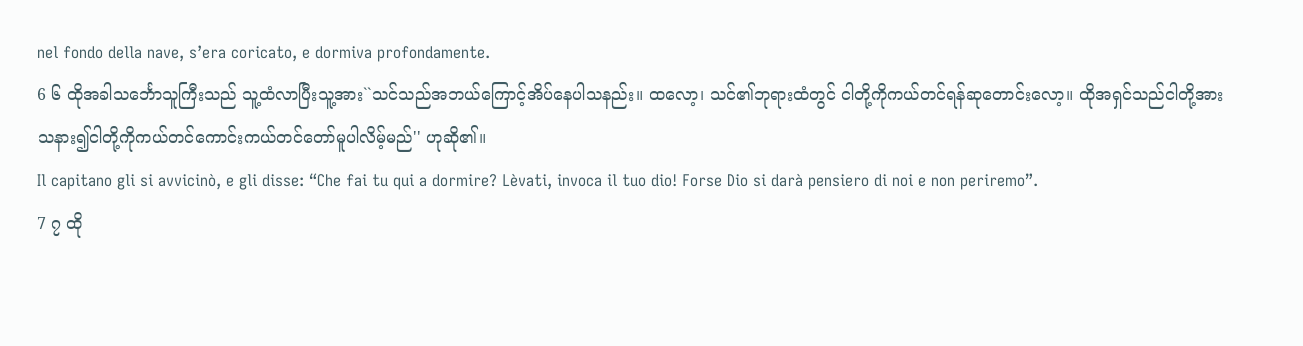nel fondo della nave, s’era coricato, e dormiva profondamente.
6 ၆ ထိုအခါသင်္ဘောသူကြီးသည် သူ့ထံလာပြီးသူ့အား``သင်သည်အဘယ်ကြောင့်အိပ်နေပါသနည်း။ ထလော့၊ သင်၏ဘုရားထံတွင် ငါတို့ကိုကယ်တင်ရန်ဆုတောင်းလော့။ ထိုအရှင်သည်ငါတို့အားသနား၍ငါတို့ကိုကယ်တင်ကောင်းကယ်တင်တော်မူပါလိမ့်မည်'' ဟုဆို၏။
Il capitano gli si avvicinò, e gli disse: “Che fai tu qui a dormire? Lèvati, invoca il tuo dio! Forse Dio si darà pensiero di noi e non periremo”.
7 ၇ ထို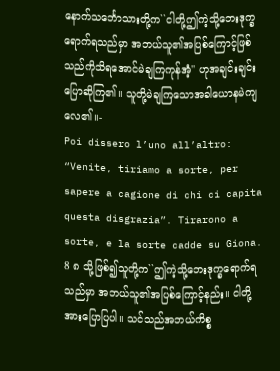နောက်သင်္ဘောသားတို့က``ငါတို့ဤကဲ့သို့ဘေးဒုက္ခရောက်ရသည်မှာ အဘယ်သူ၏အပြစ်ကြောင့်ဖြစ်သည်ကိုသိရအောင်မဲချကြကုန်အံ့'' ဟုအချင်းချင်းပြောဆိုကြ၏။ သူတို့မဲချကြသောအခါယောနမဲကျလေ၏။-
Poi dissero l’uno all’altro: “Venite, tiriamo a sorte, per sapere a cagione di chi ci capita questa disgrazia”. Tirarono a sorte, e la sorte cadde su Giona.
8 ၈ သို့ဖြစ်၍သူတို့က``ဤကဲ့သို့ဘေးဒုက္ခရောက်ရသည်မှာ အဘယ်သူ၏အပြစ်ကြောင့်နည်း။ ငါတို့အားပြောပြပါ။ သင်သည်အဘယ်ကိစ္စ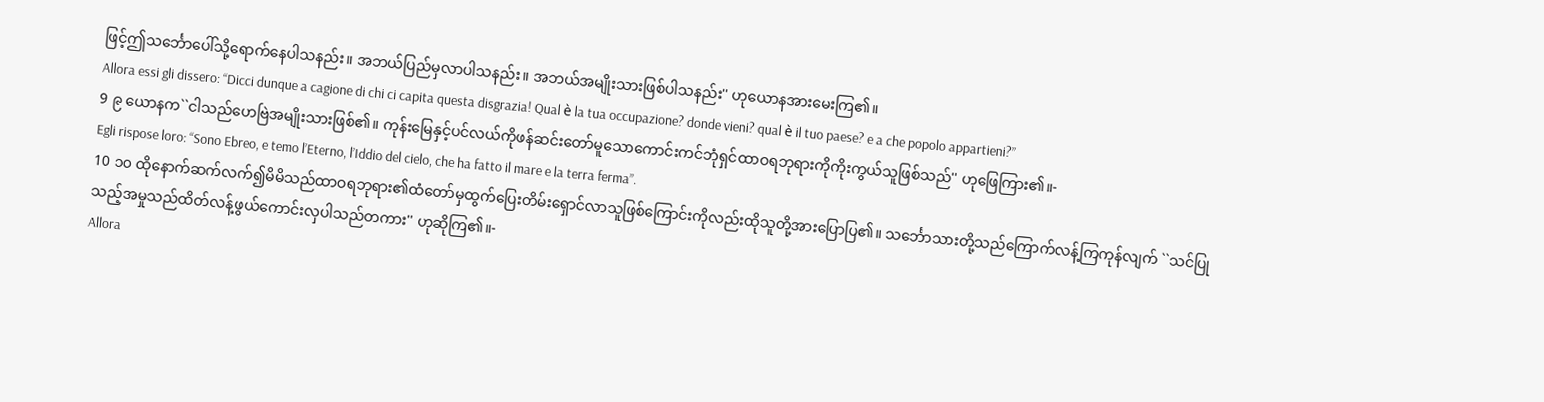ဖြင့်ဤသင်္ဘောပေါ်သို့ရောက်နေပါသနည်း။ အဘယ်ပြည်မှလာပါသနည်း။ အဘယ်အမျိုးသားဖြစ်ပါသနည်း'' ဟုယောနအားမေးကြ၏။
Allora essi gli dissero: “Dicci dunque a cagione di chi ci capita questa disgrazia! Qual è la tua occupazione? donde vieni? qual è il tuo paese? e a che popolo appartieni?”
9 ၉ ယောနက``ငါသည်ဟေဗြဲအမျိုးသားဖြစ်၏။ ကုန်းမြေနှင့်ပင်လယ်ကိုဖန်ဆင်းတော်မူသောကောင်းကင်ဘုံရှင်ထာဝရဘုရားကိုကိုးကွယ်သူဖြစ်သည်'' ဟုဖြေကြား၏။-
Egli rispose loro: “Sono Ebreo, e temo l’Eterno, l’Iddio del cielo, che ha fatto il mare e la terra ferma”.
10 ၁၀ ထိုနောက်ဆက်လက်၍မိမိသည်ထာဝရဘုရား၏ထံတော်မှထွက်ပြေးတိမ်းရှောင်လာသူဖြစ်ကြောင်းကိုလည်းထိုသူတို့အားပြောပြ၏။ သင်္ဘောသားတို့သည်ကြောက်လန့်ကြကုန်လျက် ``သင်ပြုသည့်အမှုသည်ထိတ်လန့်ဖွယ်ကောင်းလှပါသည်တကား'' ဟုဆိုကြ၏။-
Allora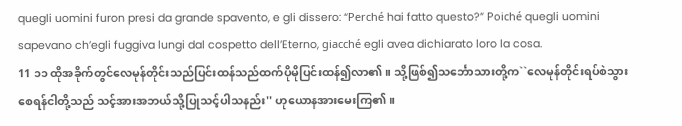quegli uomini furon presi da grande spavento, e gli dissero: “Perché hai fatto questo?” Poiché quegli uomini sapevano ch’egli fuggiva lungi dal cospetto dell’Eterno, giacché egli avea dichiarato loro la cosa.
11 ၁၁ ထိုအခိုက်တွင်လေမုန်တိုင်းသည်ပြင်းထန်သည်ထက်ပိုမိုပြင်းထန်၍လာ၏။ သို့ဖြစ်၍သင်္ဘောသားတို့က``လေမုန်တိုင်းရပ်စဲသွားစေရန်ငါတို့သည် သင့်အားအဘယ်သို့ပြုသင့်ပါသနည်း'' ဟုယောနအားမေးကြ၏။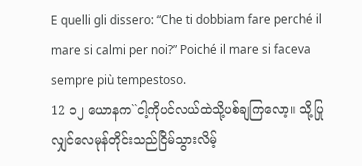E quelli gli dissero: “Che ti dobbiam fare perché il mare si calmi per noi?” Poiché il mare si faceva sempre più tempestoso.
12 ၁၂ ယောနက``ငါ့ကိုပင်လယ်ထဲသို့ပစ်ချကြလော့။ သို့ပြုလျှင်လေမုန်တိုင်းသည်ငြိမ်သွားလိမ့်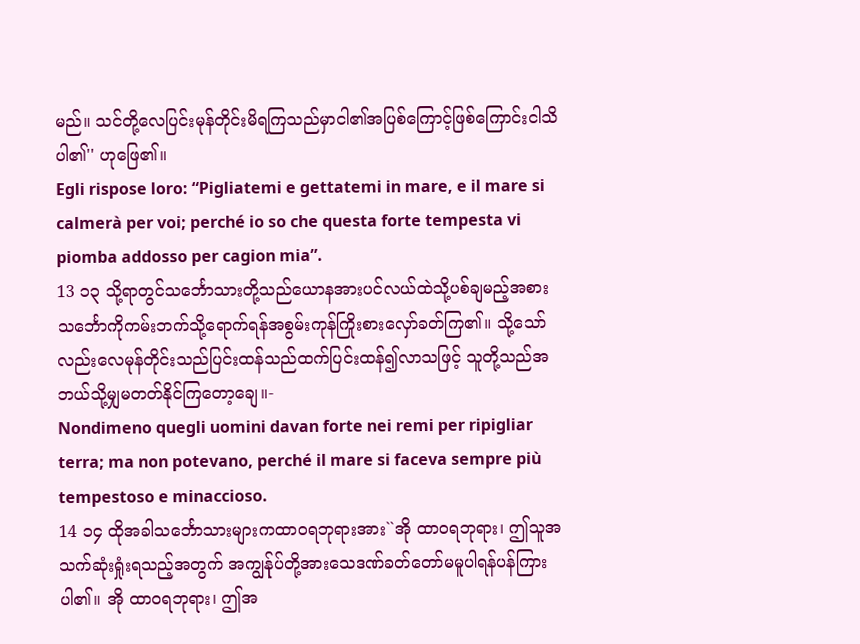မည်။ သင်တို့လေပြင်းမုန်တိုင်းမိရကြသည်မှာငါ၏အပြစ်ကြောင့်ဖြစ်ကြောင်းငါသိပါ၏'' ဟုဖြေ၏။
Egli rispose loro: “Pigliatemi e gettatemi in mare, e il mare si calmerà per voi; perché io so che questa forte tempesta vi piomba addosso per cagion mia”.
13 ၁၃ သို့ရာတွင်သင်္ဘောသားတို့သည်ယောနအားပင်လယ်ထဲသို့ပစ်ချမည့်အစား သင်္ဘောကိုကမ်းဘက်သို့ရောက်ရန်အစွမ်းကုန်ကြိုးစားလှော်ခတ်ကြ၏။ သို့သော်လည်းလေမုန်တိုင်းသည်ပြင်းထန်သည်ထက်ပြင်းထန်၍လာသဖြင့် သူတို့သည်အဘယ်သို့မျှမတတ်နိုင်ကြတော့ချေ။-
Nondimeno quegli uomini davan forte nei remi per ripigliar terra; ma non potevano, perché il mare si faceva sempre più tempestoso e minaccioso.
14 ၁၄ ထိုအခါသင်္ဘောသားများကထာဝရဘုရားအား``အို ထာဝရဘုရား၊ ဤသူအသက်ဆုံးရှုံးရသည့်အတွက် အကျွန်ုပ်တို့အားသေဒဏ်ခတ်တော်မမူပါရန်ပန်ကြားပါ၏။ အို ထာဝရဘုရား၊ ဤအ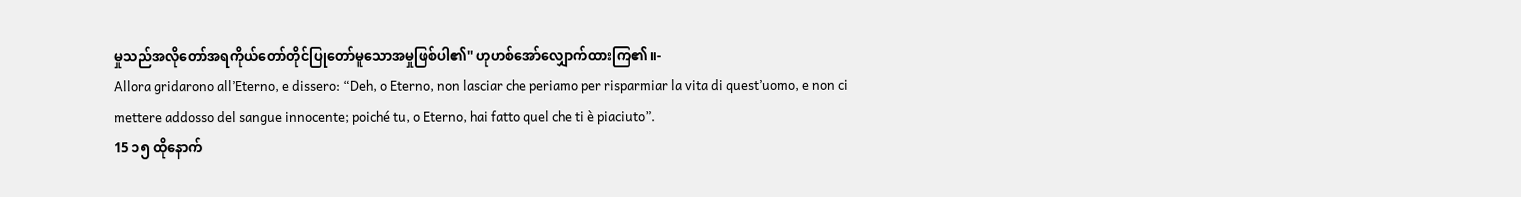မှုသည်အလိုတော်အရကိုယ်တော်တိုင်ပြုတော်မူသောအမှုဖြစ်ပါ၏'' ဟုဟစ်အော်လျှောက်ထားကြ၏။-
Allora gridarono all’Eterno, e dissero: “Deh, o Eterno, non lasciar che periamo per risparmiar la vita di quest’uomo, e non ci mettere addosso del sangue innocente; poiché tu, o Eterno, hai fatto quel che ti è piaciuto”.
15 ၁၅ ထိုနောက်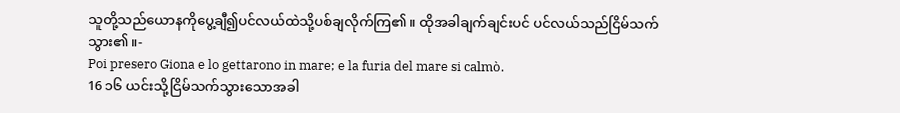သူတို့သည်ယောနကိုပွေ့ချီ၍ပင်လယ်ထဲသို့ပစ်ချလိုက်ကြ၏။ ထိုအခါချက်ချင်းပင် ပင်လယ်သည်ငြိမ်သက်သွား၏။-
Poi presero Giona e lo gettarono in mare; e la furia del mare si calmò.
16 ၁၆ ယင်းသို့ငြိမ်သက်သွားသောအခါ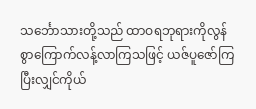သင်္ဘောသားတို့သည် ထာဝရဘုရားကိုလွန်စွာကြောက်လန့်လာကြသဖြင့် ယဇ်ပူဇော်ကြပြီးလျှင်ကိုယ်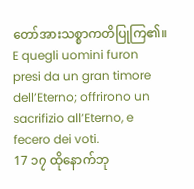တော်အားသစ္စာကတိပြုကြ၏။
E quegli uomini furon presi da un gran timore dell’Eterno; offrirono un sacrifizio all’Eterno, e fecero dei voti.
17 ၁၇ ထိုနောက်ဘု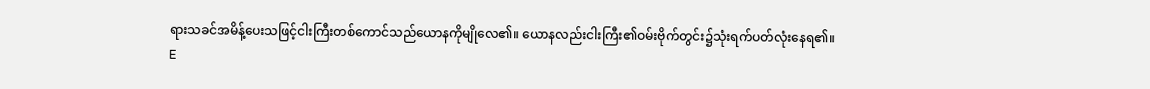ရားသခင်အမိန့်ပေးသဖြင့်ငါးကြီးတစ်ကောင်သည်ယောနကိုမျိုလေ၏။ ယောနလည်းငါးကြီး၏ဝမ်းဗိုက်တွင်း၌သုံးရက်ပတ်လုံးနေရ၏။
E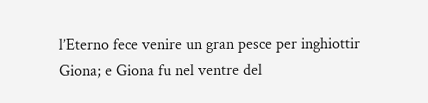l’Eterno fece venire un gran pesce per inghiottir Giona; e Giona fu nel ventre del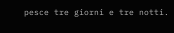pesce tre giorni e tre notti.